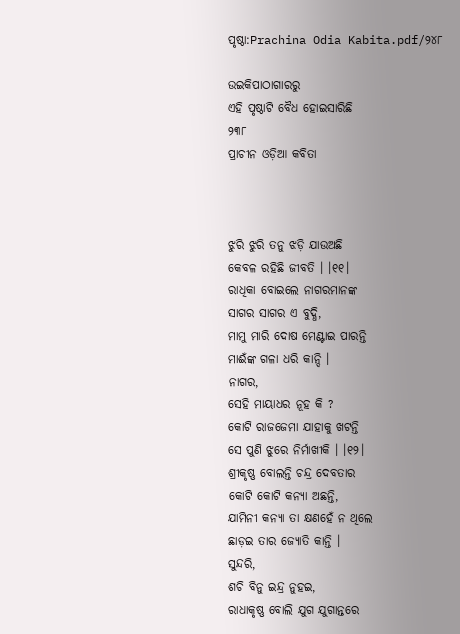ପୃଷ୍ଠା:Prachina Odia Kabita.pdf/୨୪୮

ଉଇକିପାଠାଗାର‌ରୁ
ଏହି ପୃଷ୍ଠାଟି ବୈଧ ହୋଇସାରିଛି
୨୩୮
ପ୍ରାଚୀନ ଓଡ଼ିଆ କବିତା



ଝୁରି ଝୁରି ତନୁ ଝଡ଼ି ଯାଉଅଛି
କେବଳ ରହିଛି ଜୀବତି । ।୧୧।
ରାଧିକା ବୋଇଲେ ନାଗରମାନଙ୍କ
ସାଗର ସାଗର ଏ ବୁଦ୍ଧି,
ମାମୁ ମାରି ଦୋଷ ମେଣ୍ଟାଇ ପାରନ୍ତି
ମାଈଁଙ୍କ ଗଳା ଧରି କାନ୍ଦି ।
ନାଗର,
ସେହି ମାୟାଧର ନୂହ କି ?
କୋଟି ରାଜଜେମା ଯାହାକୁ ଖଟନ୍ତି
ସେ ପୁଣି ଝୁରେ ନିର୍ମାଖୀକି । ।୧୨।
ଶ୍ରୀକୃଷ୍ଣ ବୋଲନ୍ତି ଚନ୍ଦ୍ର ଦେବତାର
କୋଟି କୋଟି କନ୍ୟା ଅଛନ୍ତି,
ଯାମିନୀ କନ୍ୟା ତା କ୍ଷଣହେଁ ନ ଥିଲେ
ଛାଡ଼ଇ ତାର ଜ୍ୟୋତି କାନ୍ତି ।
ସୁନ୍ଦରି,
ଶଚି ବିନୁ ଇନ୍ଦ୍ର ନୁହଇ,
ରାଧାକୃଷ୍ଣ ବୋଲି ଯୁଗ ଯୁଗାନ୍ତରେ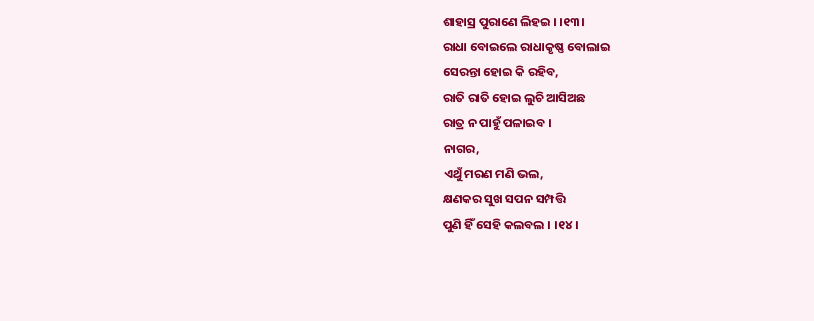ଶାହାସ୍ର ପୁରାଣେ ଲିହଇ । ।୧୩।
ରାଧା ବୋଇଲେ ରାଧାକୃଷ୍ଣ ବୋଲାଇ
ସେରନ୍ତା ହୋଇ କି ରହିବ,
ରାତି ରାତି ହୋଇ ଲୁଚି ଆସିଅଛ
ରାତ୍ର ନ ପାହୁଁ ପଳାଇବ ।
ନାଗର,
ଏଥୁଁ ମରଣ ମଣି ଭଲ,
କ୍ଷଣକର ସୁଖ ସପନ ସମ୍ପତ୍ତି
ପୁଣି ହିଁ ସେହି କଲବଲ । ।୧୪।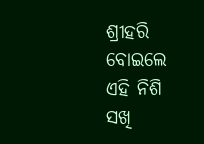ଶ୍ରୀହରି ବୋଇଲେ ଏହି ନିଶି ସଖି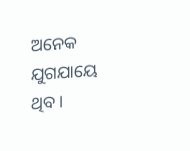ଅନେକ ଯୁଗଯାୟେ ଥିବ ।